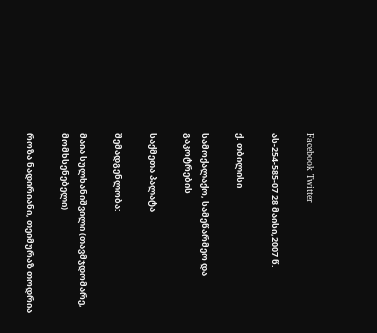Facebook Twitter

ას-254-585-07 28 მაისი,2007 წ.

ქ. თბილისი

სამოქალაქო, სამეწარმეო და გაკოტრების

საქმეთა პალატა

შემადგენლობა:

მაია სულხანიშვილი (თავმჯდომარე, მომხსენებელი)

როზა ნადირიანი, თეიმურაზ თოდრია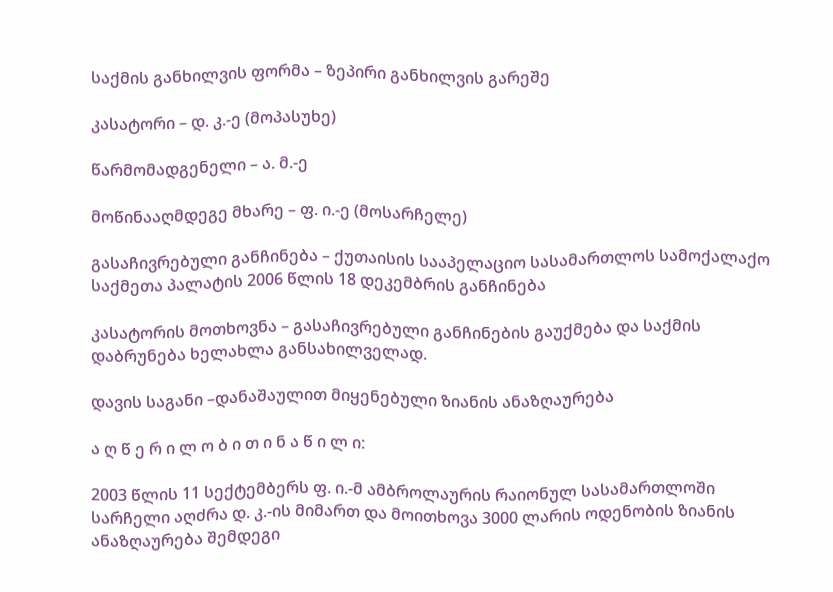საქმის განხილვის ფორმა – ზეპირი განხილვის გარეშე

კასატორი – დ. კ.-ე (მოპასუხე)

წარმომადგენელი – ა. მ.-ე

მოწინააღმდეგე მხარე – ფ. ი.-ე (მოსარჩელე)

გასაჩივრებული განჩინება – ქუთაისის სააპელაციო სასამართლოს სამოქალაქო საქმეთა პალატის 2006 წლის 18 დეკემბრის განჩინება

კასატორის მოთხოვნა – გასაჩივრებული განჩინების გაუქმება და საქმის დაბრუნება ხელახლა განსახილველად.

დავის საგანი –დანაშაულით მიყენებული ზიანის ანაზღაურება

ა ღ წ ე რ ი ლ ო ბ ი თ ი ნ ა წ ი ლ ი:

2003 წლის 11 სექტემბერს ფ. ი.-მ ამბროლაურის რაიონულ სასამართლოში სარჩელი აღძრა დ. კ.-ის მიმართ და მოითხოვა 3000 ლარის ოდენობის ზიანის ანაზღაურება შემდეგი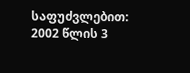საფუძვლებით: 2002 წლის 3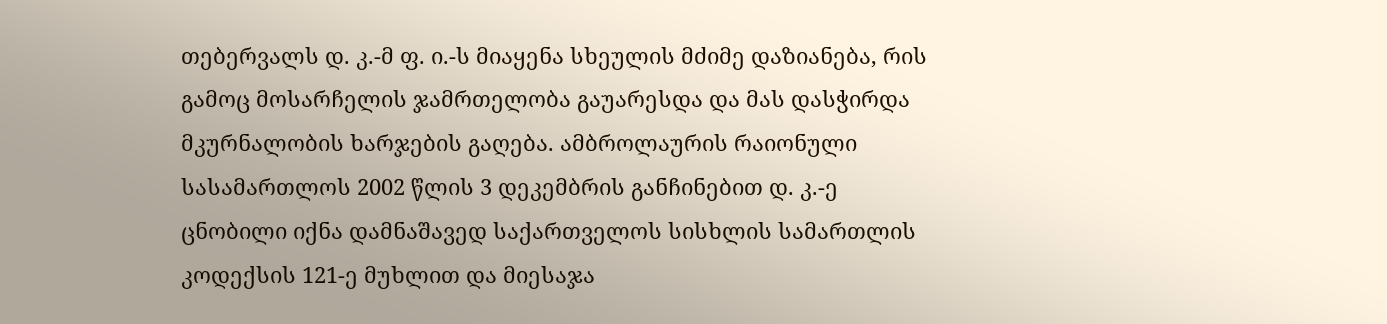თებერვალს დ. კ.-მ ფ. ი.-ს მიაყენა სხეულის მძიმე დაზიანება, რის გამოც მოსარჩელის ჯამრთელობა გაუარესდა და მას დასჭირდა მკურნალობის ხარჯების გაღება. ამბროლაურის რაიონული სასამართლოს 2002 წლის 3 დეკემბრის განჩინებით დ. კ.-ე ცნობილი იქნა დამნაშავედ საქართველოს სისხლის სამართლის კოდექსის 121-ე მუხლით და მიესაჯა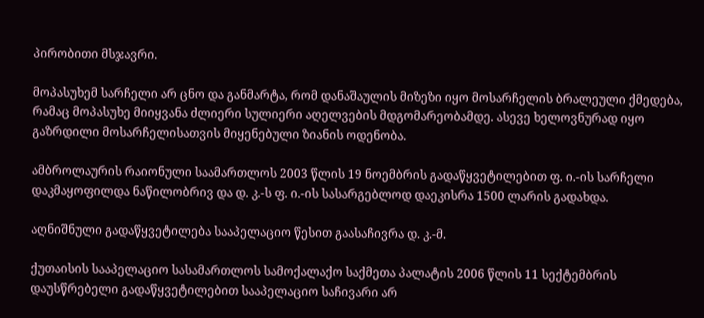პირობითი მსჯავრი.

მოპასუხემ სარჩელი არ ცნო და განმარტა, რომ დანაშაულის მიზეზი იყო მოსარჩელის ბრალეული ქმედება, რამაც მოპასუხე მიიყვანა ძლიერი სულიერი აღელვების მდგომარეობამდე. ასევე ხელოვნურად იყო გაზრდილი მოსარჩელისათვის მიყენებული ზიანის ოდენობა.

ამბროლაურის რაიონული საამართლოს 2003 წლის 19 ნოემბრის გადაწყვეტილებით ფ. ი.-ის სარჩელი დაკმაყოფილდა ნაწილობრივ და დ. კ.-ს ფ. ი.-ის სასარგებლოდ დაეკისრა 1500 ლარის გადახდა.

აღნიშნული გადაწყვეტილება სააპელაციო წესით გაასაჩივრა დ. კ.-მ.

ქუთაისის სააპელაციო სასამართლოს სამოქალაქო საქმეთა პალატის 2006 წლის 11 სექტემბრის დაუსწრებელი გადაწყვეტილებით სააპელაციო საჩივარი არ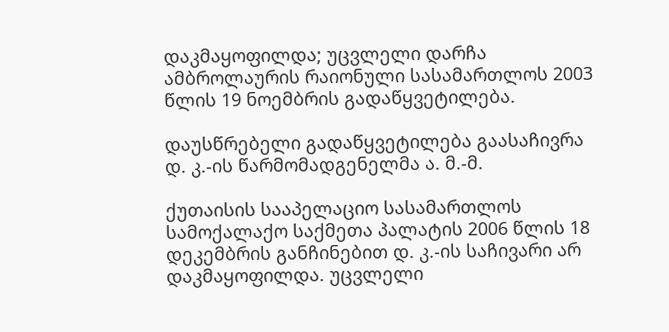დაკმაყოფილდა; უცვლელი დარჩა ამბროლაურის რაიონული სასამართლოს 2003 წლის 19 ნოემბრის გადაწყვეტილება.

დაუსწრებელი გადაწყვეტილება გაასაჩივრა დ. კ.-ის წარმომადგენელმა ა. მ.-მ.

ქუთაისის სააპელაციო სასამართლოს სამოქალაქო საქმეთა პალატის 2006 წლის 18 დეკემბრის განჩინებით დ. კ.-ის საჩივარი არ დაკმაყოფილდა. უცვლელი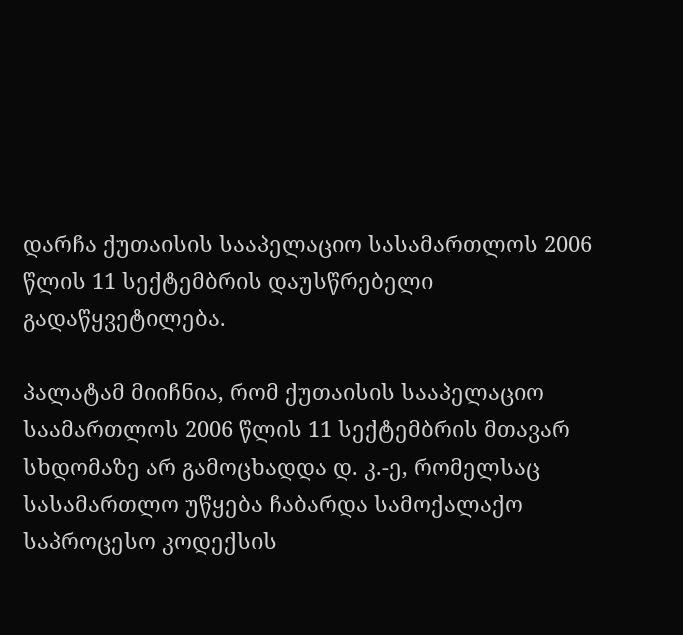დარჩა ქუთაისის სააპელაციო სასამართლოს 2006 წლის 11 სექტემბრის დაუსწრებელი გადაწყვეტილება.

პალატამ მიიჩნია, რომ ქუთაისის სააპელაციო საამართლოს 2006 წლის 11 სექტემბრის მთავარ სხდომაზე არ გამოცხადდა დ. კ.-ე, რომელსაც სასამართლო უწყება ჩაბარდა სამოქალაქო საპროცესო კოდექსის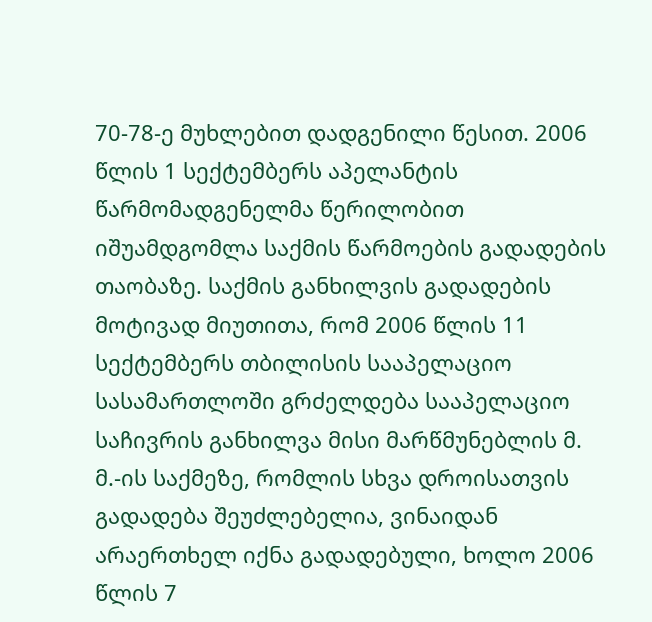70-78-ე მუხლებით დადგენილი წესით. 2006 წლის 1 სექტემბერს აპელანტის წარმომადგენელმა წერილობით იშუამდგომლა საქმის წარმოების გადადების თაობაზე. საქმის განხილვის გადადების მოტივად მიუთითა, რომ 2006 წლის 11 სექტემბერს თბილისის სააპელაციო სასამართლოში გრძელდება სააპელაციო საჩივრის განხილვა მისი მარწმუნებლის მ. მ.-ის საქმეზე, რომლის სხვა დროისათვის გადადება შეუძლებელია, ვინაიდან არაერთხელ იქნა გადადებული, ხოლო 2006 წლის 7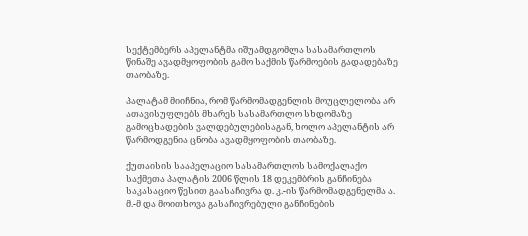სექტემბერს აპელანტმა იშუამდგომლა სასამართლოს წინაშე ავადმყოფობის გამო საქმის წარმოების გადადებაზე თაობაზე.

პალატამ მიიჩნია, რომ წარმომადგენლის მოუცლელობა არ ათავისუფლებს მხარეს სასამართლო სხდომაზე გამოცხადების ვალდებულებისაგან, ხოლო აპელანტის არ წარმოდგენია ცნობა ავადმყოფობის თაობაზე.

ქუთაისის სააპელაციო სასამართლოს სამოქალაქო საქმეთა პალატის 2006 წლის 18 დეკემბრის განჩინება საკასაციო წესით გაასაჩივრა დ. კ.-ის წარმომადგენელმა ა. მ.-მ და მოითხოვა გასაჩივრებული განჩინების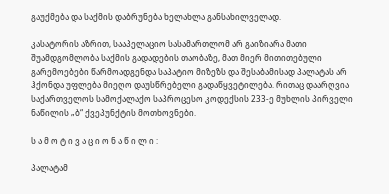გაუქმება და საქმის დაბრუნება ხელახლა განსახილველად.

კასატორის აზრით, სააპელაციო სასამართლომ არ გაიზიარა მათი შუამდგომლობა საქმის გადადების თაობაზე, მათ მიერ მითითებული გარემოებები წარმოადგენდა საპატიო მიზეზს და შესაბამისად პალატას არ ჰქონდა უფლება მიეღო დაუსწრებელი გადაწყვეტილება. რითაც დაარღვია საქართველოს სამოქალაქო საპროცესო კოდექსის 233-ე მუხლის პირველი ნაწილის „ბ“ ქვეპუნქტის მოთხოვნები.

ს ა მ ო ტ ი ვ ა ც ი ო ნ ა წ ი ლ ი :

პალატამ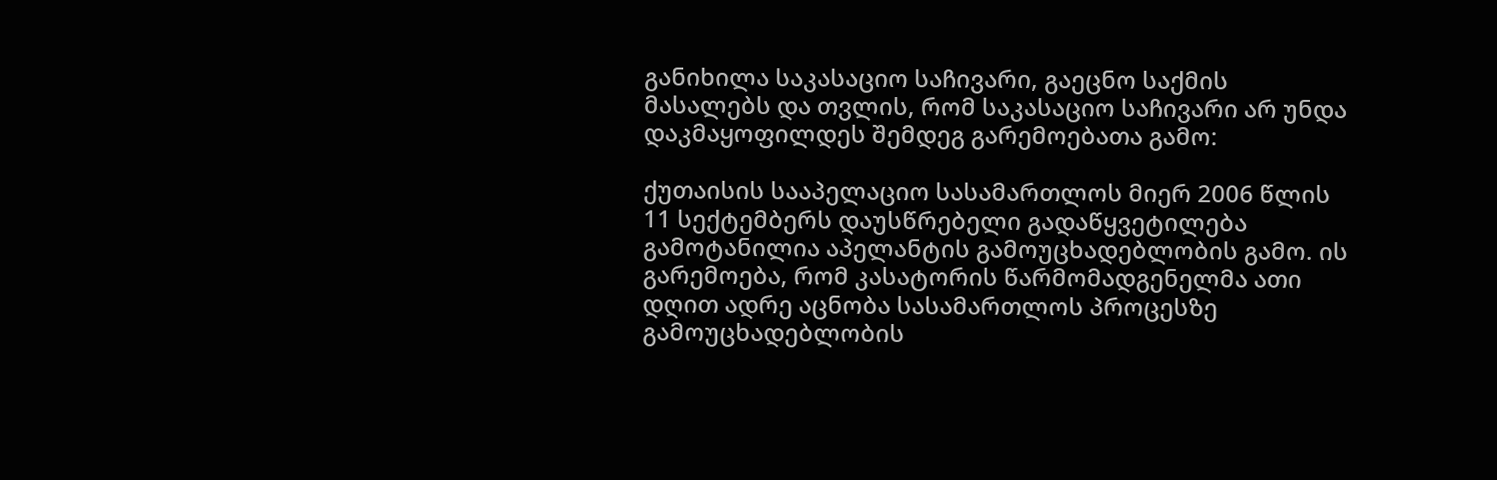განიხილა საკასაციო საჩივარი, გაეცნო საქმის მასალებს და თვლის, რომ საკასაციო საჩივარი არ უნდა დაკმაყოფილდეს შემდეგ გარემოებათა გამო:

ქუთაისის სააპელაციო სასამართლოს მიერ 2006 წლის 11 სექტემბერს დაუსწრებელი გადაწყვეტილება გამოტანილია აპელანტის გამოუცხადებლობის გამო. ის გარემოება, რომ კასატორის წარმომადგენელმა ათი დღით ადრე აცნობა სასამართლოს პროცესზე გამოუცხადებლობის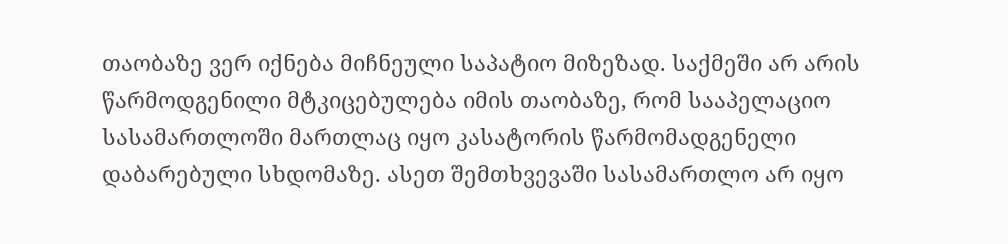თაობაზე ვერ იქნება მიჩნეული საპატიო მიზეზად. საქმეში არ არის წარმოდგენილი მტკიცებულება იმის თაობაზე, რომ სააპელაციო სასამართლოში მართლაც იყო კასატორის წარმომადგენელი დაბარებული სხდომაზე. ასეთ შემთხვევაში სასამართლო არ იყო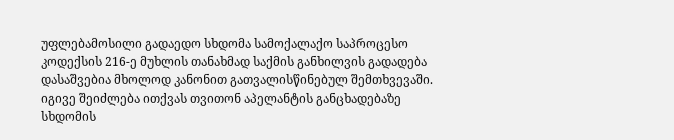უფლებამოსილი გადაედო სხდომა სამოქალაქო საპროცესო კოდექსის 216-ე მუხლის თანახმად საქმის განხილვის გადადება დასაშვებია მხოლოდ კანონით გათვალისწინებულ შემთხვევაში. იგივე შეიძლება ითქვას თვითონ აპელანტის განცხადებაზე სხდომის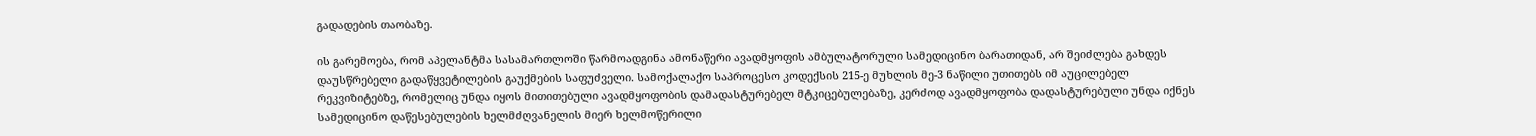გადადების თაობაზე.

ის გარემოება, რომ აპელანტმა სასამართლოში წარმოადგინა ამონაწერი ავადმყოფის ამბულატორული სამედიცინო ბარათიდან, არ შეიძლება გახდეს დაუსწრებელი გადაწყვეტილების გაუქმების საფუძველი. სამოქალაქო საპროცესო კოდექსის 215-ე მუხლის მე-3 ნაწილი უთითებს იმ აუცილებელ რეკვიზიტებზე, რომელიც უნდა იყოს მითითებული ავადმყოფობის დამადასტურებელ მტკიცებულებაზე, კერძოდ ავადმყოფობა დადასტურებული უნდა იქნეს სამედიცინო დაწესებულების ხელმძღვანელის მიერ ხელმოწერილი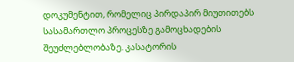დოკუმენტით, რომელიც პირდაპირ მიუთითებს სასამართლო პროცესზე გამოცხადების შეუძლებლობაზე. კასატორის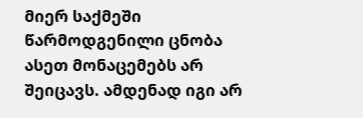მიერ საქმეში წარმოდგენილი ცნობა ასეთ მონაცემებს არ შეიცავს. ამდენად იგი არ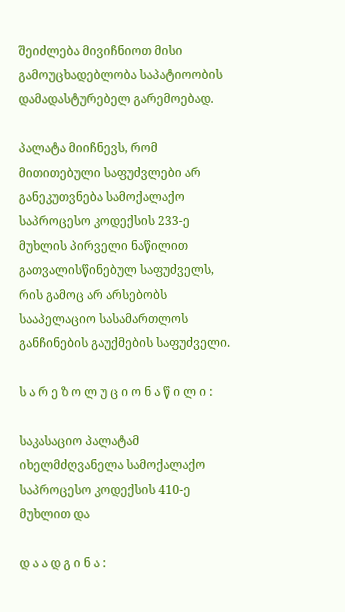შეიძლება მივიჩნიოთ მისი გამოუცხადებლობა საპატიოობის დამადასტურებელ გარემოებად.

პალატა მიიჩნევს, რომ მითითებული საფუძვლები არ განეკუთვნება სამოქალაქო საპროცესო კოდექსის 233-ე მუხლის პირველი ნაწილით გათვალისწინებულ საფუძველს, რის გამოც არ არსებობს სააპელაციო სასამართლოს განჩინების გაუქმების საფუძველი.

ს ა რ ე ზ ო ლ უ ც ი ო ნ ა წ ი ლ ი :

საკასაციო პალატამ იხელმძღვანელა სამოქალაქო საპროცესო კოდექსის 410-ე მუხლით და

დ ა ა დ გ ი ნ ა :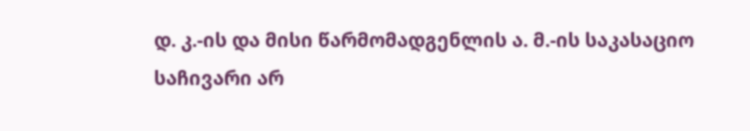დ. კ.-ის და მისი წარმომადგენლის ა. მ.-ის საკასაციო საჩივარი არ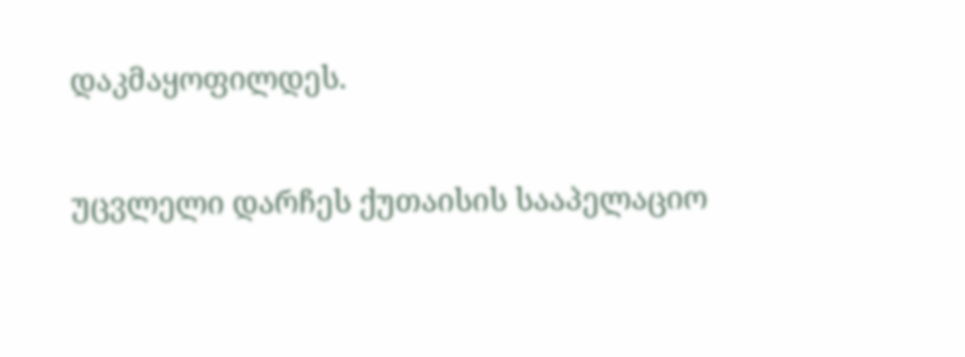დაკმაყოფილდეს.

უცვლელი დარჩეს ქუთაისის სააპელაციო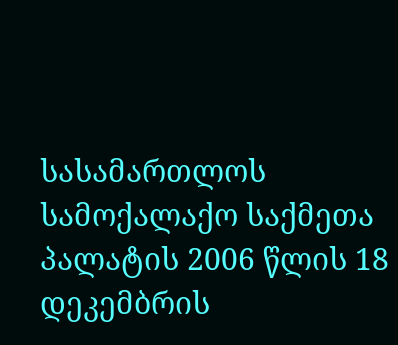სასამართლოს სამოქალაქო საქმეთა პალატის 2006 წლის 18 დეკემბრის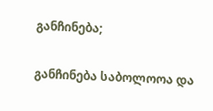განჩინება;

განჩინება საბოლოოა და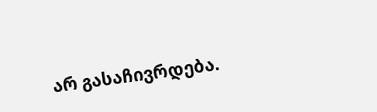არ გასაჩივრდება.